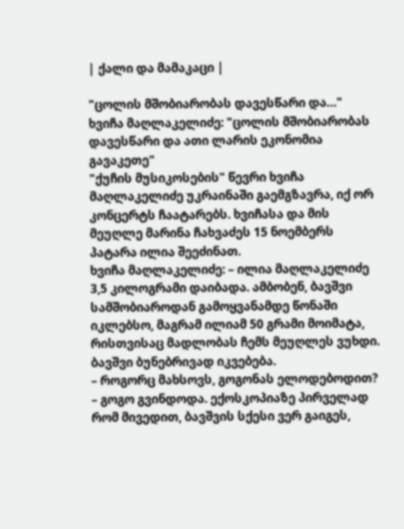| ქალი და მამაკაცი |

"ცოლის მშობიარობას დავესწარი და…"
ხვიჩა მაღლაკელიძე: "ცოლის მშობიარობას დავესწარი და ათი ლარის ეკონომია გავაკეთე"
"ქუჩის მუსიკოსების" წევრი ხვიჩა მაღლაკელიძე უკრაინაში გაემგზავრა, იქ ორ კონცერტს ჩაატარებს. ხვიჩასა და მის მეუღლე მარინა ჩახვაძეს 15 ნოემბერს პატარა ილია შეეძინათ.
ხვიჩა მაღლაკელიძე: – ილია მაღლაკელიძე 3,5 კილოგრამი დაიბადა. ამბობენ, ბავშვი სამშობიაროდან გამოყვანამდე წონაში იკლებსო, მაგრამ ილიამ 50 გრამი მოიმატა, რისთვისაც მადლობას ჩემს მეუღლეს ვუხდი. ბავშვი ბუნებრივად იკვებება.
– როგორც მახსოვს, გოგონას ელოდებოდით?
– გოგო გვინდოდა. ექოსკოპიაზე პირველად რომ მივედით, ბავშვის სქესი ვერ გაიგეს,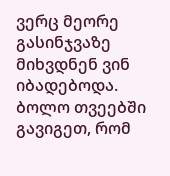ვერც მეორე გასინჯვაზე მიხვდნენ ვინ იბადებოდა. ბოლო თვეებში გავიგეთ, რომ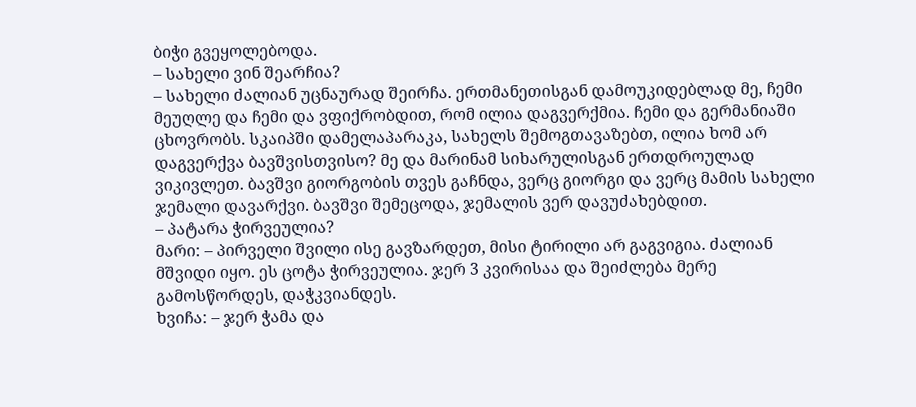ბიჭი გვეყოლებოდა.
– სახელი ვინ შეარჩია?
– სახელი ძალიან უცნაურად შეირჩა. ერთმანეთისგან დამოუკიდებლად მე, ჩემი მეუღლე და ჩემი და ვფიქრობდით, რომ ილია დაგვერქმია. ჩემი და გერმანიაში ცხოვრობს. სკაიპში დამელაპარაკა, სახელს შემოგთავაზებთ, ილია ხომ არ დაგვერქვა ბავშვისთვისო? მე და მარინამ სიხარულისგან ერთდროულად ვიკივლეთ. ბავშვი გიორგობის თვეს გაჩნდა, ვერც გიორგი და ვერც მამის სახელი ჯემალი დავარქვი. ბავშვი შემეცოდა, ჯემალის ვერ დავუძახებდით.
– პატარა ჭირვეულია?
მარი: – პირველი შვილი ისე გავზარდეთ, მისი ტირილი არ გაგვიგია. ძალიან მშვიდი იყო. ეს ცოტა ჭირვეულია. ჯერ 3 კვირისაა და შეიძლება მერე გამოსწორდეს, დაჭკვიანდეს.
ხვიჩა: – ჯერ ჭამა და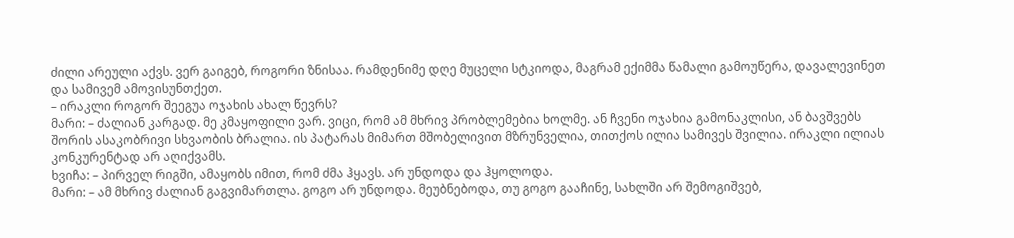ძილი არეული აქვს. ვერ გაიგებ, როგორი ზნისაა. რამდენიმე დღე მუცელი სტკიოდა, მაგრამ ექიმმა წამალი გამოუწერა, დავალევინეთ და სამივემ ამოვისუნთქეთ.
– ირაკლი როგორ შეეგუა ოჯახის ახალ წევრს?
მარი: – ძალიან კარგად. მე კმაყოფილი ვარ. ვიცი, რომ ამ მხრივ პრობლემებია ხოლმე. ან ჩვენი ოჯახია გამონაკლისი, ან ბავშვებს შორის ასაკობრივი სხვაობის ბრალია. ის პატარას მიმართ მშობელივით მზრუნველია, თითქოს ილია სამივეს შვილია. ირაკლი ილიას კონკურენტად არ აღიქვამს.
ხვიჩა: – პირველ რიგში, ამაყობს იმით, რომ ძმა ჰყავს. არ უნდოდა და ჰყოლოდა.
მარი: – ამ მხრივ ძალიან გაგვიმართლა. გოგო არ უნდოდა. მეუბნებოდა, თუ გოგო გააჩინე, სახლში არ შემოგიშვებ,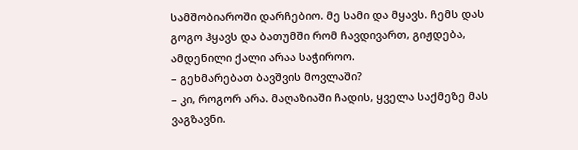სამშობიაროში დარჩებიო. მე სამი და მყავს. ჩემს დას გოგო ჰყავს და ბათუმში რომ ჩავდივართ, გიჟდება, ამდენილი ქალი არაა საჭიროო.
– გეხმარებათ ბავშვის მოვლაში?
– კი, როგორ არა. მაღაზიაში ჩადის, ყველა საქმეზე მას ვაგზავნი.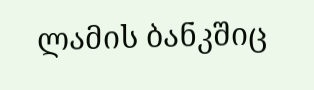ლამის ბანკშიც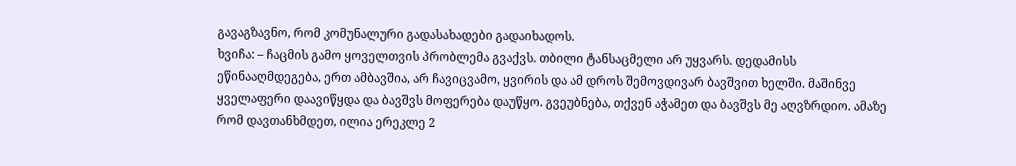გავაგზავნო, რომ კომუნალური გადასახადები გადაიხადოს.
ხვიჩა: – ჩაცმის გამო ყოველთვის პრობლემა გვაქვს. თბილი ტანსაცმელი არ უყვარს. დედამისს ეწინააღმდეგება, ერთ ამბავშია, არ ჩავიცვამო, ყვირის და ამ დროს შემოვდივარ ბავშვით ხელში. მაშინვე ყველაფერი დაავიწყდა და ბავშვს მოფერება დაუწყო. გვეუბნება, თქვენ აჭამეთ და ბავშვს მე აღვზრდიო. ამაზე რომ დავთანხმდეთ, ილია ერეკლე 2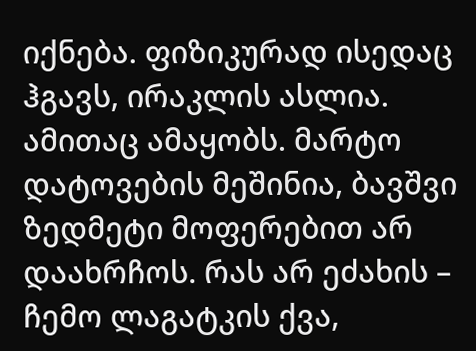იქნება. ფიზიკურად ისედაც ჰგავს, ირაკლის ასლია. ამითაც ამაყობს. მარტო დატოვების მეშინია, ბავშვი ზედმეტი მოფერებით არ დაახრჩოს. რას არ ეძახის – ჩემო ლაგატკის ქვა,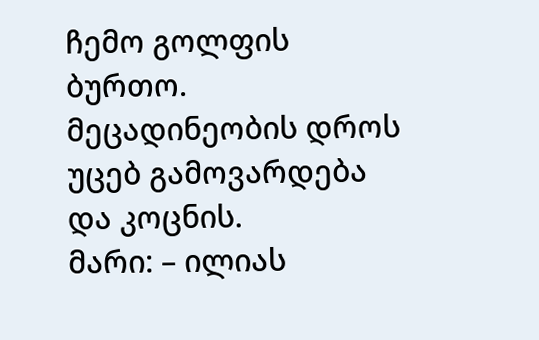ჩემო გოლფის ბურთო. მეცადინეობის დროს უცებ გამოვარდება და კოცნის.
მარი: – ილიას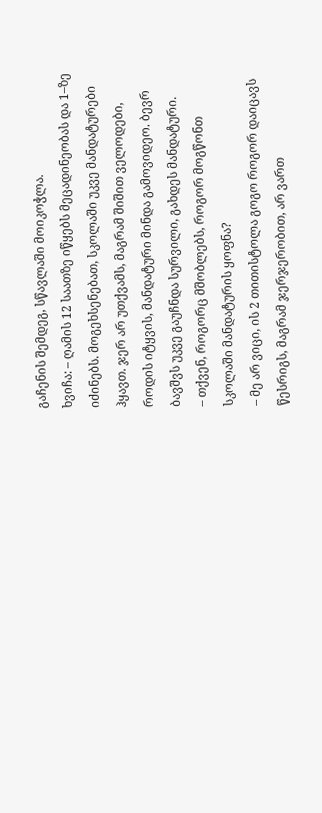გაჩენის შემდეგ, სწავლაში მოიკოჭლა.
ხვიჩა: – ღამის 12 საათზე იწყებს მეცადინეობას და 1–ზე იძინებს. მოგეხსენებათ, სკოლაში უკვე მანდატურები ჰყავთ. ჯერ არ უთქვამს, მაგრამ შიშით ველოდები, როდის იტყვის, მანდატური მინდა გამოვიდეო. ბევრ ბავშვს უკვე გაუჩნდა სურვილი, გახდეს მანდატური.
– თქვენ, როგორც მშობლებს, როგორ მოგწონთ სკოლაში მანდატურის ყოფნა?
– მე არ ვიცი, ის 2 თითისტოლა გოგო როგორ დაიცავს წესრიგს, მაგრამ ჯერჯერობით, არ ვართ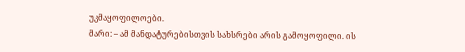უკმაყოფილოები.
მარი: – ამ მანდატურებისთვის სახსრები არის გამოყოფილი. ის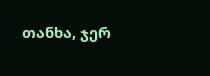თანხა, ჯერ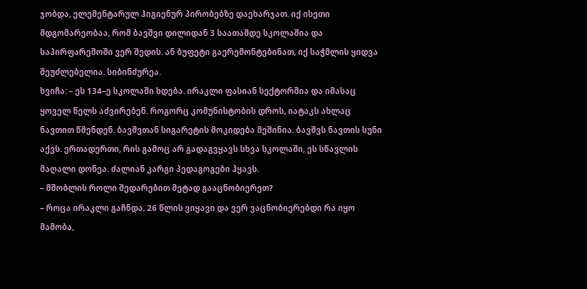ჯობდა, ელემენტარულ ჰიგიენურ პირობებზე დაეხარჯათ. იქ ისეთი მდგომარეობაა, რომ ბავშვი დილიდან 3 საათამდე სკოლაშია და საპირფარეშოში ვერ შედის. ან ბუფეტი გაერემონტებინათ, იქ საჭმლის ყიდვა შეუძლებელია. სიბინძურეა.
ხვიჩა: – ეს 134–ე სკოლაში ხდება. ირაკლი ფასიან სექტორშია და იმასაც ყოველ წელს აძვირებენ. როგორც კომუნისტობის დროს, იატაკს ახლაც ნავთით წმენდენ. ბავშვთან სიგარეტის მოკიდება მეშინია. ბავშვს ნავთის სუნი აქვს. ერთადერთი, რის გამოც არ გადაგვყავს სხვა სკოლაში, ეს სწავლის მაღალი დონეა. ძალიან კარგი პედაგოგები ჰყავს.
– მშობლის როლი შედარებით მეტად გააცნობიერეთ?
– როცა ირაკლი გაჩნდა, 26 წლის ვიყავი და ვერ ვაცნობიერებდი რა იყო მამობა,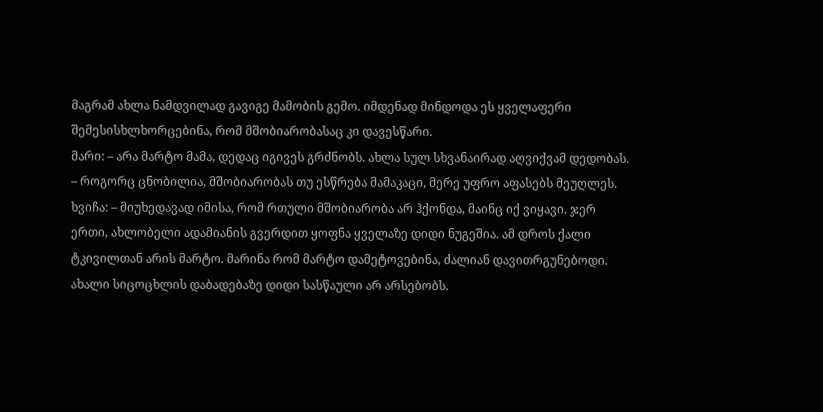მაგრამ ახლა ნამდვილად გავიგე მამობის გემო. იმდენად მინდოდა ეს ყველაფერი შემესისხლხორცებინა, რომ მშობიარობასაც კი დავესწარი.
მარი: – არა მარტო მამა, დედაც იგივეს გრძნობს. ახლა სულ სხვანაირად აღვიქვამ დედობას.
– როგორც ცნობილია, მშობიარობას თუ ესწრება მამაკაცი, მერე უფრო აფასებს მეუღლეს.
ხვიჩა: – მიუხედავად იმისა, რომ რთული მშობიარობა არ ჰქონდა, მაინც იქ ვიყავი. ჯერ ერთი, ახლობელი ადამიანის გვერდით ყოფნა ყველაზე დიდი ნუგეშია. ამ დროს ქალი ტკივილთან არის მარტო. მარინა რომ მარტო დამეტოვებინა, ძალიან დავითრგუნებოდი. ახალი სიცოცხლის დაბადებაზე დიდი სასწაული არ არსებობს.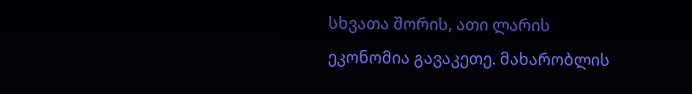სხვათა შორის, ათი ლარის ეკონომია გავაკეთე. მახარობლის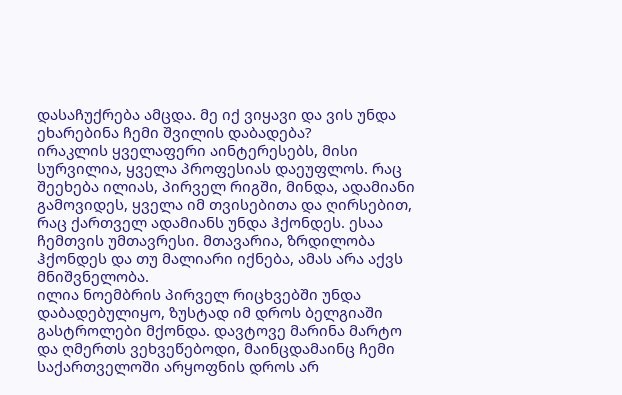დასაჩუქრება ამცდა. მე იქ ვიყავი და ვის უნდა ეხარებინა ჩემი შვილის დაბადება?
ირაკლის ყველაფერი აინტერესებს, მისი სურვილია, ყველა პროფესიას დაეუფლოს. რაც შეეხება ილიას, პირველ რიგში, მინდა, ადამიანი გამოვიდეს, ყველა იმ თვისებითა და ღირსებით, რაც ქართველ ადამიანს უნდა ჰქონდეს. ესაა ჩემთვის უმთავრესი. მთავარია, ზრდილობა ჰქონდეს და თუ მალიარი იქნება, ამას არა აქვს მნიშვნელობა.
ილია ნოემბრის პირველ რიცხვებში უნდა დაბადებულიყო, ზუსტად იმ დროს ბელგიაში გასტროლები მქონდა. დავტოვე მარინა მარტო და ღმერთს ვეხვეწებოდი, მაინცდამაინც ჩემი საქართველოში არყოფნის დროს არ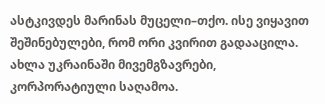ასტკივდეს მარინას მუცელი–თქო. ისე ვიყავით შეშინებულები, რომ ორი კვირით გადააცილა. ახლა უკრაინაში მივემგზავრები, კორპორატიული საღამოა.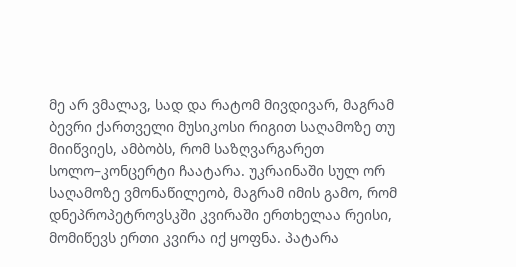მე არ ვმალავ, სად და რატომ მივდივარ, მაგრამ ბევრი ქართველი მუსიკოსი რიგით საღამოზე თუ მიიწვიეს, ამბობს, რომ საზღვარგარეთ სოლო–კონცერტი ჩაატარა. უკრაინაში სულ ორ საღამოზე ვმონაწილეობ, მაგრამ იმის გამო, რომ დნეპროპეტროვსკში კვირაში ერთხელაა რეისი, მომიწევს ერთი კვირა იქ ყოფნა. პატარა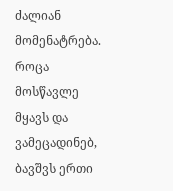ძალიან მომენატრება. როცა მოსწავლე მყავს და ვამეცადინებ, ბავშვს ერთი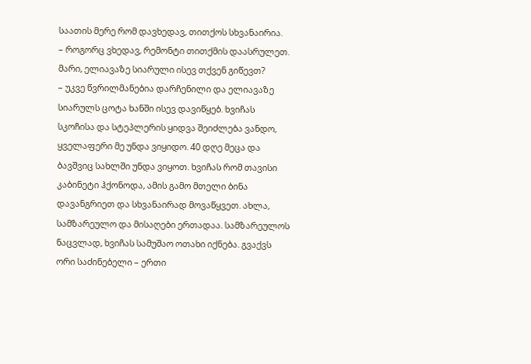საათის მერე რომ დავხედავ, თითქოს სხვანაირია.
– როგორც ვხედავ, რემონტი თითქმის დაასრულეთ. მარი, ელიავაზე სიარული ისევ თქვენ გიწევთ?
– უკვე წვრილმანებია დარჩენილი და ელიავაზე სიარულს ცოტა ხანში ისევ დავიწყებ. ხვიჩას სკოჩისა და სტეპლერის ყიდვა შეიძლება ვანდო, ყველაფერი მე უნდა ვიყიდო. 40 დღე მეცა და ბავშვიც სახლში უნდა ვიყოთ. ხვიჩას რომ თავისი კაბინეტი ჰქონოდა, ამის გამო მთელი ბინა დავანგრიეთ და სხვანაირად მოვაწყვეთ. ახლა, სამზარეულო და მისაღები ერთადაა. სამზარეულოს ნაცვლად, ხვიჩას სამუშაო ოთახი იქნება. გვაქვს ორი საძინებელი – ერთი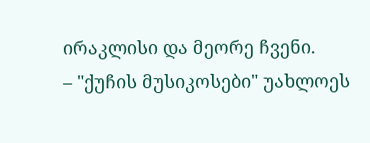ირაკლისი და მეორე ჩვენი.
– "ქუჩის მუსიკოსები" უახლოეს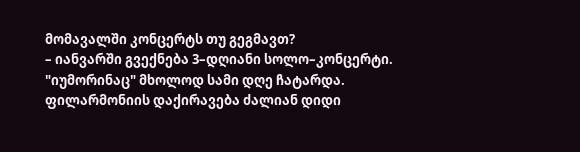მომავალში კონცერტს თუ გეგმავთ?
– იანვარში გვექნება 3–დღიანი სოლო–კონცერტი. "იუმორინაც" მხოლოდ სამი დღე ჩატარდა. ფილარმონიის დაქირავება ძალიან დიდი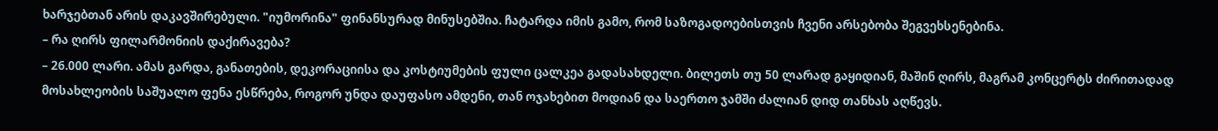ხარჯებთან არის დაკავშირებული. "იუმორინა" ფინანსურად მინუსებშია. ჩატარდა იმის გამო, რომ საზოგადოებისთვის ჩვენი არსებობა შეგვეხსენებინა.
– რა ღირს ფილარმონიის დაქირავება?
– 26.000 ლარი. ამას გარდა, განათების, დეკორაციისა და კოსტიუმების ფული ცალკეა გადასახდელი. ბილეთს თუ 50 ლარად გაყიდიან, მაშინ ღირს, მაგრამ კონცერტს ძირითადად მოსახლეობის საშუალო ფენა ესწრება, როგორ უნდა დაუფასო ამდენი, თან ოჯახებით მოდიან და საერთო ჯამში ძალიან დიდ თანხას აღწევს.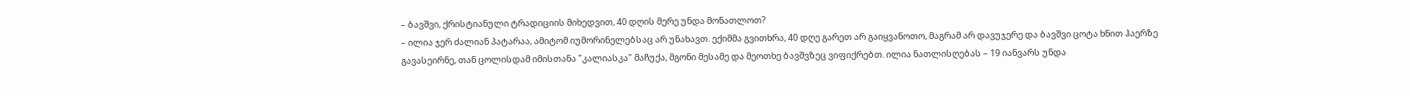– ბავშვი, ქრისტიანული ტრადიციის მიხედვით, 40 დღის მერე უნდა მონათლოთ?
– ილია ჯერ ძალიან პატარაა, ამიტომ იუმორინელებსაც არ უნახავთ. ექიმმა გვითხრა, 40 დღე გარეთ არ გაიყვანოთო, მაგრამ არ დავუჯერე და ბავშვი ცოტა ხნით ჰაერზე გავასეირნე, თან ცოლისდამ იმისთანა "კალიასკა" მაჩუქა, მგონი მესამე და მეოთხე ბავშვზეც ვიფიქრებთ. ილია ნათლისღებას – 19 იანვარს უნდა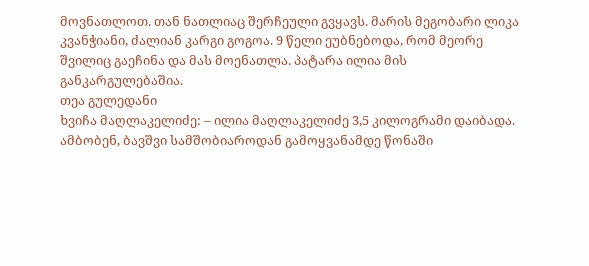მოვნათლოთ. თან ნათლიაც შერჩეული გვყავს. მარის მეგობარი ლიკა კვანჭიანი, ძალიან კარგი გოგოა. 9 წელი ეუბნებოდა, რომ მეორე შვილიც გაეჩინა და მას მოენათლა. პატარა ილია მის განკარგულებაშია.
თეა გულედანი
ხვიჩა მაღლაკელიძე: – ილია მაღლაკელიძე 3,5 კილოგრამი დაიბადა. ამბობენ, ბავშვი სამშობიაროდან გამოყვანამდე წონაში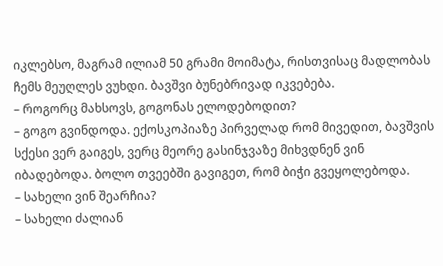იკლებსო, მაგრამ ილიამ 50 გრამი მოიმატა, რისთვისაც მადლობას ჩემს მეუღლეს ვუხდი. ბავშვი ბუნებრივად იკვებება.
– როგორც მახსოვს, გოგონას ელოდებოდით?
– გოგო გვინდოდა. ექოსკოპიაზე პირველად რომ მივედით, ბავშვის სქესი ვერ გაიგეს, ვერც მეორე გასინჯვაზე მიხვდნენ ვინ იბადებოდა. ბოლო თვეებში გავიგეთ, რომ ბიჭი გვეყოლებოდა.
– სახელი ვინ შეარჩია?
– სახელი ძალიან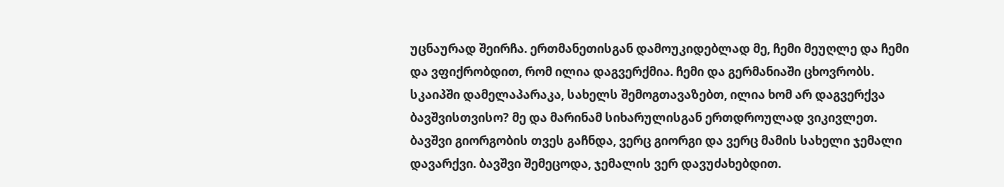უცნაურად შეირჩა. ერთმანეთისგან დამოუკიდებლად მე, ჩემი მეუღლე და ჩემი და ვფიქრობდით, რომ ილია დაგვერქმია. ჩემი და გერმანიაში ცხოვრობს. სკაიპში დამელაპარაკა, სახელს შემოგთავაზებთ, ილია ხომ არ დაგვერქვა ბავშვისთვისო? მე და მარინამ სიხარულისგან ერთდროულად ვიკივლეთ. ბავშვი გიორგობის თვეს გაჩნდა, ვერც გიორგი და ვერც მამის სახელი ჯემალი დავარქვი. ბავშვი შემეცოდა, ჯემალის ვერ დავუძახებდით.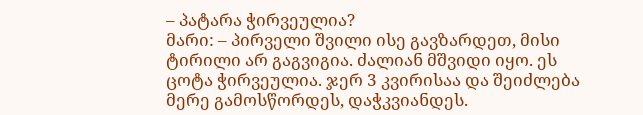– პატარა ჭირვეულია?
მარი: – პირველი შვილი ისე გავზარდეთ, მისი ტირილი არ გაგვიგია. ძალიან მშვიდი იყო. ეს ცოტა ჭირვეულია. ჯერ 3 კვირისაა და შეიძლება მერე გამოსწორდეს, დაჭკვიანდეს.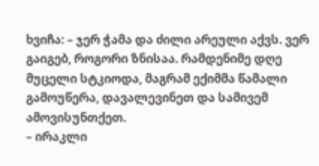ხვიჩა: – ჯერ ჭამა და ძილი არეული აქვს. ვერ გაიგებ, როგორი ზნისაა. რამდენიმე დღე მუცელი სტკიოდა, მაგრამ ექიმმა წამალი გამოუწერა, დავალევინეთ და სამივემ ამოვისუნთქეთ.
– ირაკლი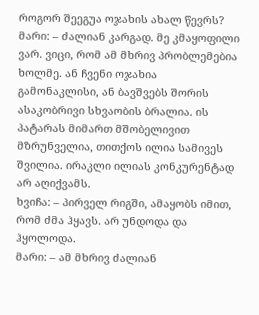როგორ შეეგუა ოჯახის ახალ წევრს?
მარი: – ძალიან კარგად. მე კმაყოფილი ვარ. ვიცი, რომ ამ მხრივ პრობლემებია ხოლმე. ან ჩვენი ოჯახია გამონაკლისი, ან ბავშვებს შორის ასაკობრივი სხვაობის ბრალია. ის პატარას მიმართ მშობელივით მზრუნველია, თითქოს ილია სამივეს შვილია. ირაკლი ილიას კონკურენტად არ აღიქვამს.
ხვიჩა: – პირველ რიგში, ამაყობს იმით, რომ ძმა ჰყავს. არ უნდოდა და ჰყოლოდა.
მარი: – ამ მხრივ ძალიან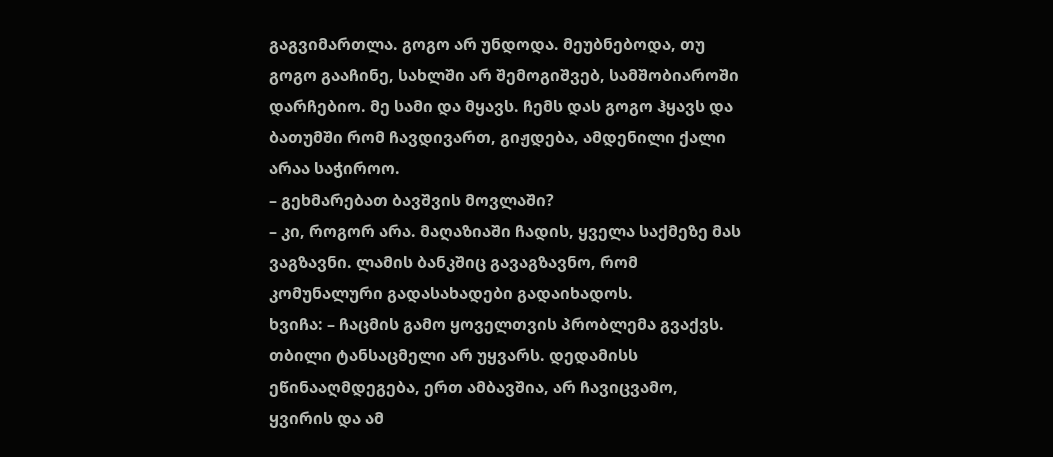გაგვიმართლა. გოგო არ უნდოდა. მეუბნებოდა, თუ გოგო გააჩინე, სახლში არ შემოგიშვებ, სამშობიაროში დარჩებიო. მე სამი და მყავს. ჩემს დას გოგო ჰყავს და ბათუმში რომ ჩავდივართ, გიჟდება, ამდენილი ქალი არაა საჭიროო.
– გეხმარებათ ბავშვის მოვლაში?
– კი, როგორ არა. მაღაზიაში ჩადის, ყველა საქმეზე მას ვაგზავნი. ლამის ბანკშიც გავაგზავნო, რომ კომუნალური გადასახადები გადაიხადოს.
ხვიჩა: – ჩაცმის გამო ყოველთვის პრობლემა გვაქვს. თბილი ტანსაცმელი არ უყვარს. დედამისს ეწინააღმდეგება, ერთ ამბავშია, არ ჩავიცვამო, ყვირის და ამ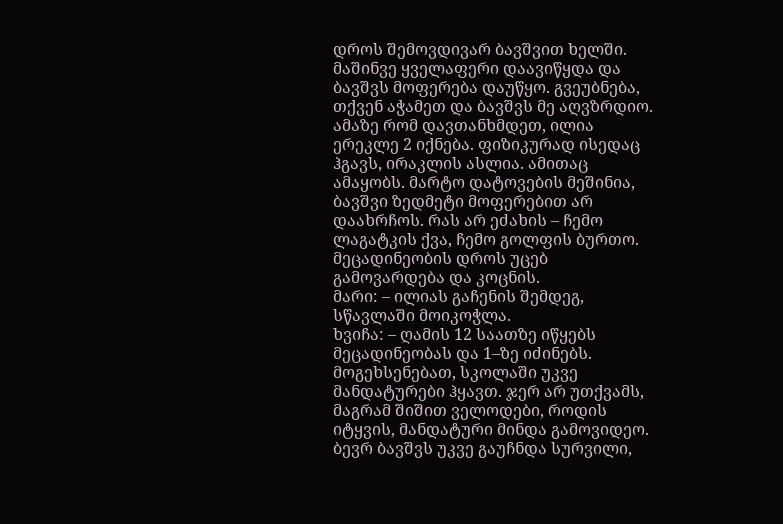დროს შემოვდივარ ბავშვით ხელში. მაშინვე ყველაფერი დაავიწყდა და ბავშვს მოფერება დაუწყო. გვეუბნება, თქვენ აჭამეთ და ბავშვს მე აღვზრდიო. ამაზე რომ დავთანხმდეთ, ილია ერეკლე 2 იქნება. ფიზიკურად ისედაც ჰგავს, ირაკლის ასლია. ამითაც ამაყობს. მარტო დატოვების მეშინია, ბავშვი ზედმეტი მოფერებით არ დაახრჩოს. რას არ ეძახის – ჩემო ლაგატკის ქვა, ჩემო გოლფის ბურთო. მეცადინეობის დროს უცებ გამოვარდება და კოცნის.
მარი: – ილიას გაჩენის შემდეგ, სწავლაში მოიკოჭლა.
ხვიჩა: – ღამის 12 საათზე იწყებს მეცადინეობას და 1–ზე იძინებს. მოგეხსენებათ, სკოლაში უკვე მანდატურები ჰყავთ. ჯერ არ უთქვამს, მაგრამ შიშით ველოდები, როდის იტყვის, მანდატური მინდა გამოვიდეო. ბევრ ბავშვს უკვე გაუჩნდა სურვილი,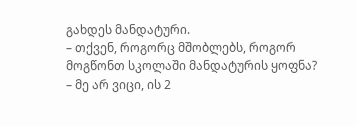გახდეს მანდატური.
– თქვენ, როგორც მშობლებს, როგორ მოგწონთ სკოლაში მანდატურის ყოფნა?
– მე არ ვიცი, ის 2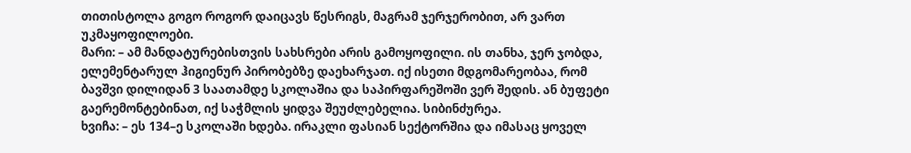თითისტოლა გოგო როგორ დაიცავს წესრიგს, მაგრამ ჯერჯერობით, არ ვართ უკმაყოფილოები.
მარი: – ამ მანდატურებისთვის სახსრები არის გამოყოფილი. ის თანხა, ჯერ ჯობდა, ელემენტარულ ჰიგიენურ პირობებზე დაეხარჯათ. იქ ისეთი მდგომარეობაა, რომ ბავშვი დილიდან 3 საათამდე სკოლაშია და საპირფარეშოში ვერ შედის. ან ბუფეტი გაერემონტებინათ, იქ საჭმლის ყიდვა შეუძლებელია. სიბინძურეა.
ხვიჩა: – ეს 134–ე სკოლაში ხდება. ირაკლი ფასიან სექტორშია და იმასაც ყოველ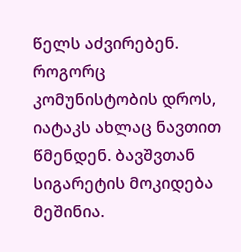წელს აძვირებენ. როგორც კომუნისტობის დროს, იატაკს ახლაც ნავთით წმენდენ. ბავშვთან სიგარეტის მოკიდება მეშინია.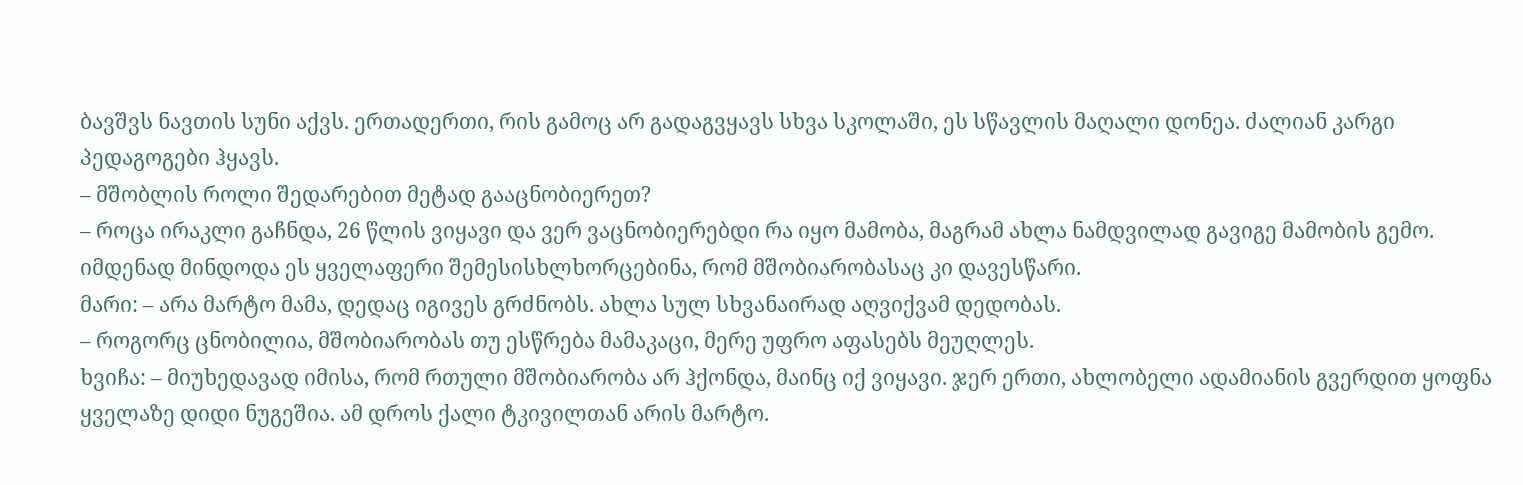ბავშვს ნავთის სუნი აქვს. ერთადერთი, რის გამოც არ გადაგვყავს სხვა სკოლაში, ეს სწავლის მაღალი დონეა. ძალიან კარგი პედაგოგები ჰყავს.
– მშობლის როლი შედარებით მეტად გააცნობიერეთ?
– როცა ირაკლი გაჩნდა, 26 წლის ვიყავი და ვერ ვაცნობიერებდი რა იყო მამობა, მაგრამ ახლა ნამდვილად გავიგე მამობის გემო. იმდენად მინდოდა ეს ყველაფერი შემესისხლხორცებინა, რომ მშობიარობასაც კი დავესწარი.
მარი: – არა მარტო მამა, დედაც იგივეს გრძნობს. ახლა სულ სხვანაირად აღვიქვამ დედობას.
– როგორც ცნობილია, მშობიარობას თუ ესწრება მამაკაცი, მერე უფრო აფასებს მეუღლეს.
ხვიჩა: – მიუხედავად იმისა, რომ რთული მშობიარობა არ ჰქონდა, მაინც იქ ვიყავი. ჯერ ერთი, ახლობელი ადამიანის გვერდით ყოფნა ყველაზე დიდი ნუგეშია. ამ დროს ქალი ტკივილთან არის მარტო.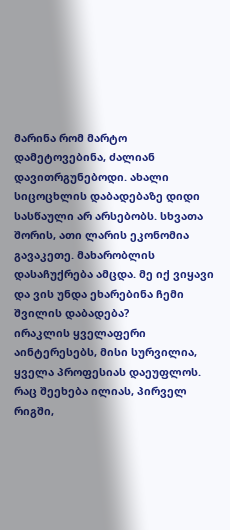მარინა რომ მარტო დამეტოვებინა, ძალიან დავითრგუნებოდი. ახალი სიცოცხლის დაბადებაზე დიდი სასწაული არ არსებობს. სხვათა შორის, ათი ლარის ეკონომია გავაკეთე. მახარობლის დასაჩუქრება ამცდა. მე იქ ვიყავი და ვის უნდა ეხარებინა ჩემი შვილის დაბადება?
ირაკლის ყველაფერი აინტერესებს, მისი სურვილია, ყველა პროფესიას დაეუფლოს. რაც შეეხება ილიას, პირველ რიგში,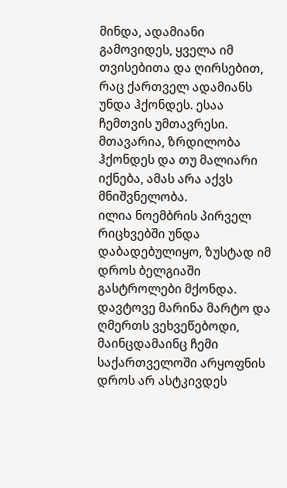მინდა, ადამიანი გამოვიდეს, ყველა იმ თვისებითა და ღირსებით, რაც ქართველ ადამიანს უნდა ჰქონდეს. ესაა ჩემთვის უმთავრესი. მთავარია, ზრდილობა ჰქონდეს და თუ მალიარი იქნება, ამას არა აქვს მნიშვნელობა.
ილია ნოემბრის პირველ რიცხვებში უნდა დაბადებულიყო, ზუსტად იმ დროს ბელგიაში გასტროლები მქონდა. დავტოვე მარინა მარტო და ღმერთს ვეხვეწებოდი, მაინცდამაინც ჩემი საქართველოში არყოფნის დროს არ ასტკივდეს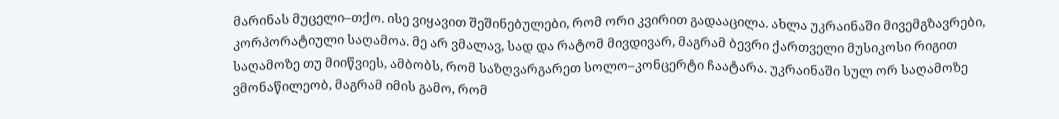მარინას მუცელი–თქო. ისე ვიყავით შეშინებულები, რომ ორი კვირით გადააცილა. ახლა უკრაინაში მივემგზავრები, კორპორატიული საღამოა. მე არ ვმალავ, სად და რატომ მივდივარ, მაგრამ ბევრი ქართველი მუსიკოსი რიგით საღამოზე თუ მიიწვიეს, ამბობს, რომ საზღვარგარეთ სოლო–კონცერტი ჩაატარა. უკრაინაში სულ ორ საღამოზე ვმონაწილეობ, მაგრამ იმის გამო, რომ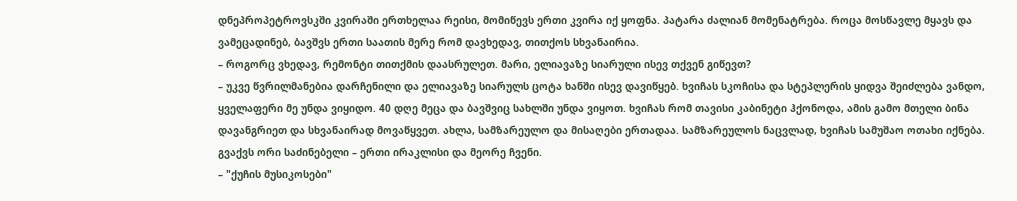დნეპროპეტროვსკში კვირაში ერთხელაა რეისი, მომიწევს ერთი კვირა იქ ყოფნა. პატარა ძალიან მომენატრება. როცა მოსწავლე მყავს და ვამეცადინებ, ბავშვს ერთი საათის მერე რომ დავხედავ, თითქოს სხვანაირია.
– როგორც ვხედავ, რემონტი თითქმის დაასრულეთ. მარი, ელიავაზე სიარული ისევ თქვენ გიწევთ?
– უკვე წვრილმანებია დარჩენილი და ელიავაზე სიარულს ცოტა ხანში ისევ დავიწყებ. ხვიჩას სკოჩისა და სტეპლერის ყიდვა შეიძლება ვანდო, ყველაფერი მე უნდა ვიყიდო. 40 დღე მეცა და ბავშვიც სახლში უნდა ვიყოთ. ხვიჩას რომ თავისი კაბინეტი ჰქონოდა, ამის გამო მთელი ბინა დავანგრიეთ და სხვანაირად მოვაწყვეთ. ახლა, სამზარეულო და მისაღები ერთადაა. სამზარეულოს ნაცვლად, ხვიჩას სამუშაო ოთახი იქნება. გვაქვს ორი საძინებელი – ერთი ირაკლისი და მეორე ჩვენი.
– "ქუჩის მუსიკოსები"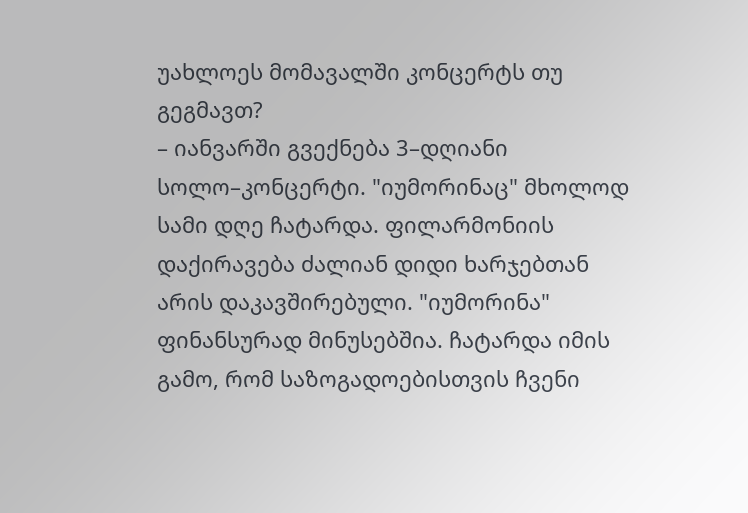უახლოეს მომავალში კონცერტს თუ გეგმავთ?
– იანვარში გვექნება 3–დღიანი სოლო–კონცერტი. "იუმორინაც" მხოლოდ სამი დღე ჩატარდა. ფილარმონიის დაქირავება ძალიან დიდი ხარჯებთან არის დაკავშირებული. "იუმორინა" ფინანსურად მინუსებშია. ჩატარდა იმის გამო, რომ საზოგადოებისთვის ჩვენი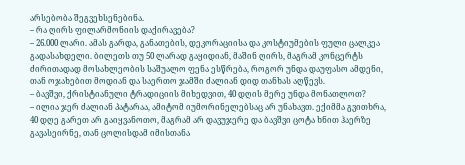არსებობა შეგვეხსენებინა.
– რა ღირს ფილარმონიის დაქირავება?
– 26.000 ლარი. ამას გარდა, განათების, დეკორაციისა და კოსტიუმების ფული ცალკეა გადასახდელი. ბილეთს თუ 50 ლარად გაყიდიან, მაშინ ღირს, მაგრამ კონცერტს ძირითადად მოსახლეობის საშუალო ფენა ესწრება, როგორ უნდა დაუფასო ამდენი, თან ოჯახებით მოდიან და საერთო ჯამში ძალიან დიდ თანხას აღწევს.
– ბავშვი, ქრისტიანული ტრადიციის მიხედვით, 40 დღის მერე უნდა მონათლოთ?
– ილია ჯერ ძალიან პატარაა, ამიტომ იუმორინელებსაც არ უნახავთ. ექიმმა გვითხრა, 40 დღე გარეთ არ გაიყვანოთო, მაგრამ არ დავუჯერე და ბავშვი ცოტა ხნით ჰაერზე გავასეირნე, თან ცოლისდამ იმისთანა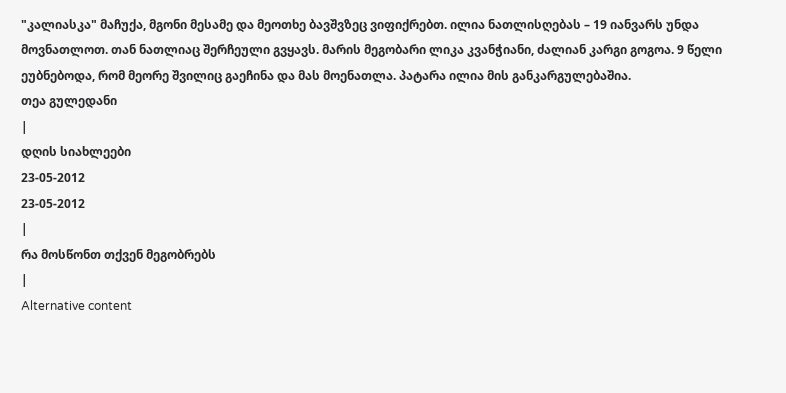"კალიასკა" მაჩუქა, მგონი მესამე და მეოთხე ბავშვზეც ვიფიქრებთ. ილია ნათლისღებას – 19 იანვარს უნდა მოვნათლოთ. თან ნათლიაც შერჩეული გვყავს. მარის მეგობარი ლიკა კვანჭიანი, ძალიან კარგი გოგოა. 9 წელი ეუბნებოდა, რომ მეორე შვილიც გაეჩინა და მას მოენათლა. პატარა ილია მის განკარგულებაშია.
თეა გულედანი
|
დღის სიახლეები
23-05-2012
23-05-2012
|
რა მოსწონთ თქვენ მეგობრებს
|
Alternative content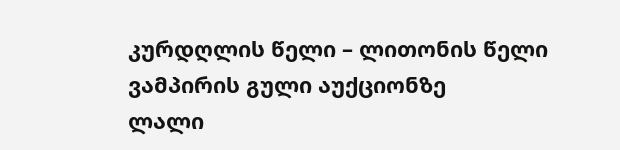კურდღლის წელი – ლითონის წელი
ვამპირის გული აუქციონზე
ლალი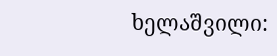ხელაშვილი: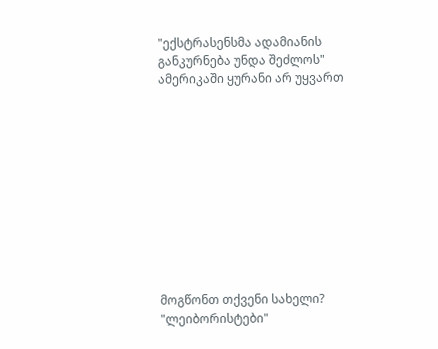"ექსტრასენსმა ადამიანის განკურნება უნდა შეძლოს"
ამერიკაში ყურანი არ უყვართ











მოგწონთ თქვენი სახელი?
"ლეიბორისტები"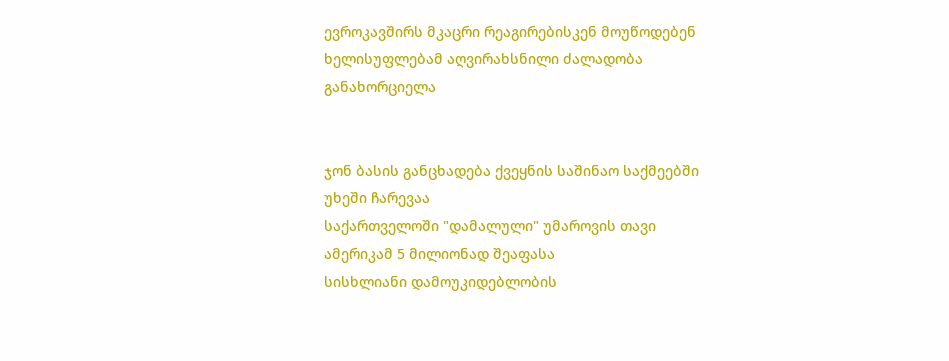ევროკავშირს მკაცრი რეაგირებისკენ მოუწოდებენ
ხელისუფლებამ აღვირახსნილი ძალადობა განახორციელა


ჯონ ბასის განცხადება ქვეყნის საშინაო საქმეებში უხეში ჩარევაა
საქართველოში "დამალული" უმაროვის თავი ამერიკამ 5 მილიონად შეაფასა
სისხლიანი დამოუკიდებლობის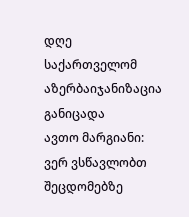დღე
საქართველომ აზერბაიჯანიზაცია განიცადა
ავთო მარგიანი: ვერ ვსწავლობთ შეცდომებზე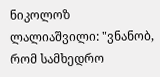ნიკოლოზ ლალიაშვილი: "ვნანობ, რომ სამხედრო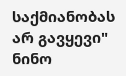საქმიანობას არ გავყევი"
ნინო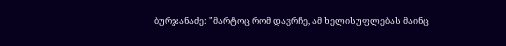ბურჯანაძე: "მარტოც რომ დავრჩე, ამ ხელისუფლებას მაინც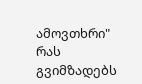ამოვთხრი"
რას გვიმზადებს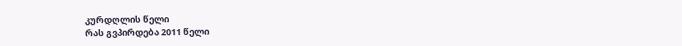კურდღლის წელი
რას გვპირდება 2011 წელი